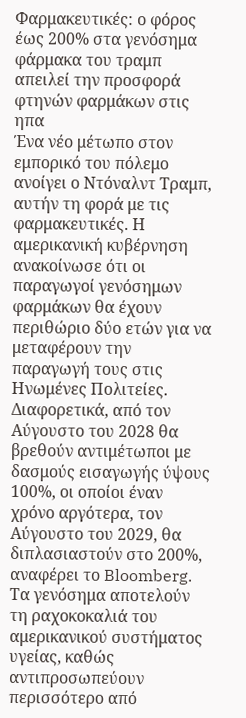Φαρμακευτικές: ο φόρος έως 200% στα γενόσημα φάρμακα του τραμπ απειλεί την προσφορά φτηνών φαρμάκων στις ηπα
Ένα νέο μέτωπο στον εμπορικό του πόλεμο ανοίγει ο Ντόναλντ Τραμπ, αυτήν τη φορά με τις φαρμακευτικές. Η αμερικανική κυβέρνηση ανακοίνωσε ότι οι παραγωγοί γενόσημων φαρμάκων θα έχουν περιθώριο δύο ετών για να μεταφέρουν την παραγωγή τους στις Ηνωμένες Πολιτείες.
Διαφορετικά, από τον Αύγουστο του 2028 θα βρεθούν αντιμέτωποι με δασμούς εισαγωγής ύψους 100%, οι οποίοι έναν χρόνο αργότερα, τον Αύγουστο του 2029, θα διπλασιαστούν στο 200%, αναφέρει το Bloomberg.
Τα γενόσημα αποτελούν τη ραχοκοκαλιά του αμερικανικού συστήματος υγείας, καθώς αντιπροσωπεύουν περισσότερο από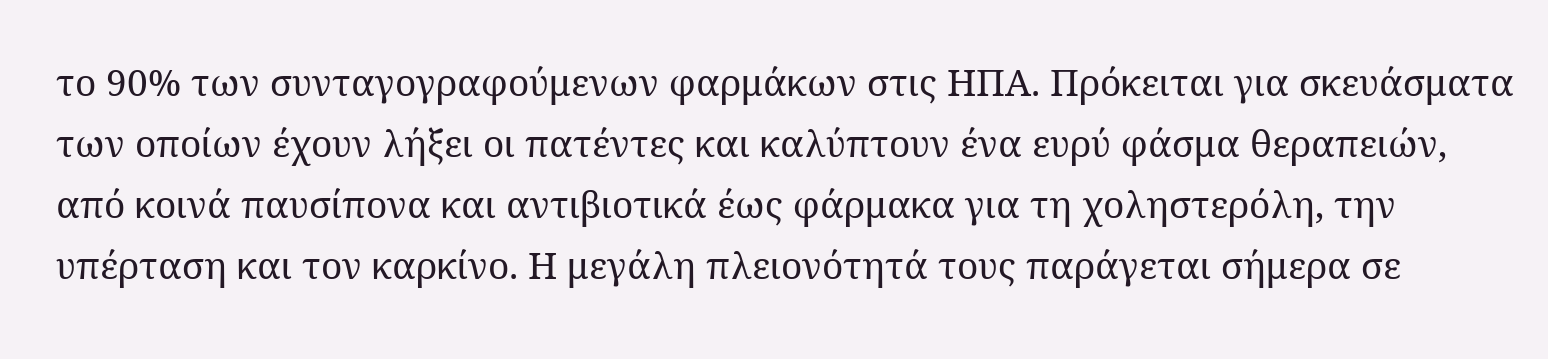το 90% των συνταγογραφούμενων φαρμάκων στις ΗΠΑ. Πρόκειται για σκευάσματα των οποίων έχουν λήξει οι πατέντες και καλύπτουν ένα ευρύ φάσμα θεραπειών, από κοινά παυσίπονα και αντιβιοτικά έως φάρμακα για τη χοληστερόλη, την υπέρταση και τον καρκίνο. Η μεγάλη πλειονότητά τους παράγεται σήμερα σε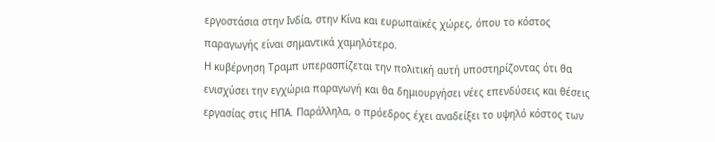εργοστάσια στην Ινδία, στην Κίνα και ευρωπαϊκές χώρες, όπου το κόστος παραγωγής είναι σημαντικά χαμηλότερο.
Η κυβέρνηση Τραμπ υπερασπίζεται την πολιτική αυτή υποστηρίζοντας ότι θα ενισχύσει την εγχώρια παραγωγή και θα δημιουργήσει νέες επενδύσεις και θέσεις εργασίας στις ΗΠΑ. Παράλληλα, ο πρόεδρος έχει αναδείξει το υψηλό κόστος των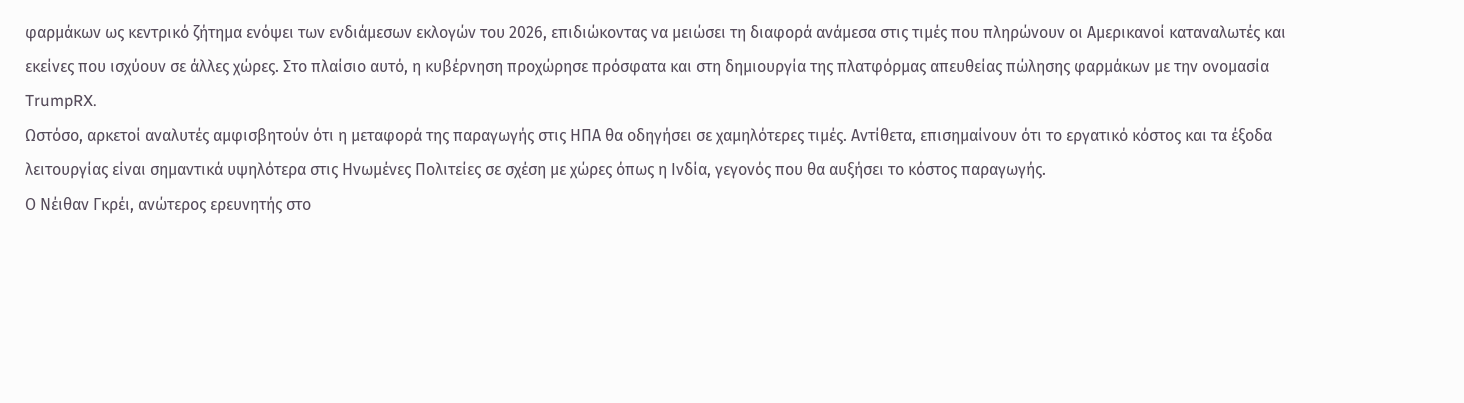φαρμάκων ως κεντρικό ζήτημα ενόψει των ενδιάμεσων εκλογών του 2026, επιδιώκοντας να μειώσει τη διαφορά ανάμεσα στις τιμές που πληρώνουν οι Αμερικανοί καταναλωτές και εκείνες που ισχύουν σε άλλες χώρες. Στο πλαίσιο αυτό, η κυβέρνηση προχώρησε πρόσφατα και στη δημιουργία της πλατφόρμας απευθείας πώλησης φαρμάκων με την ονομασία TrumpRX.
Ωστόσο, αρκετοί αναλυτές αμφισβητούν ότι η μεταφορά της παραγωγής στις ΗΠΑ θα οδηγήσει σε χαμηλότερες τιμές. Αντίθετα, επισημαίνουν ότι το εργατικό κόστος και τα έξοδα λειτουργίας είναι σημαντικά υψηλότερα στις Ηνωμένες Πολιτείες σε σχέση με χώρες όπως η Ινδία, γεγονός που θα αυξήσει το κόστος παραγωγής.
Ο Νέιθαν Γκρέι, ανώτερος ερευνητής στο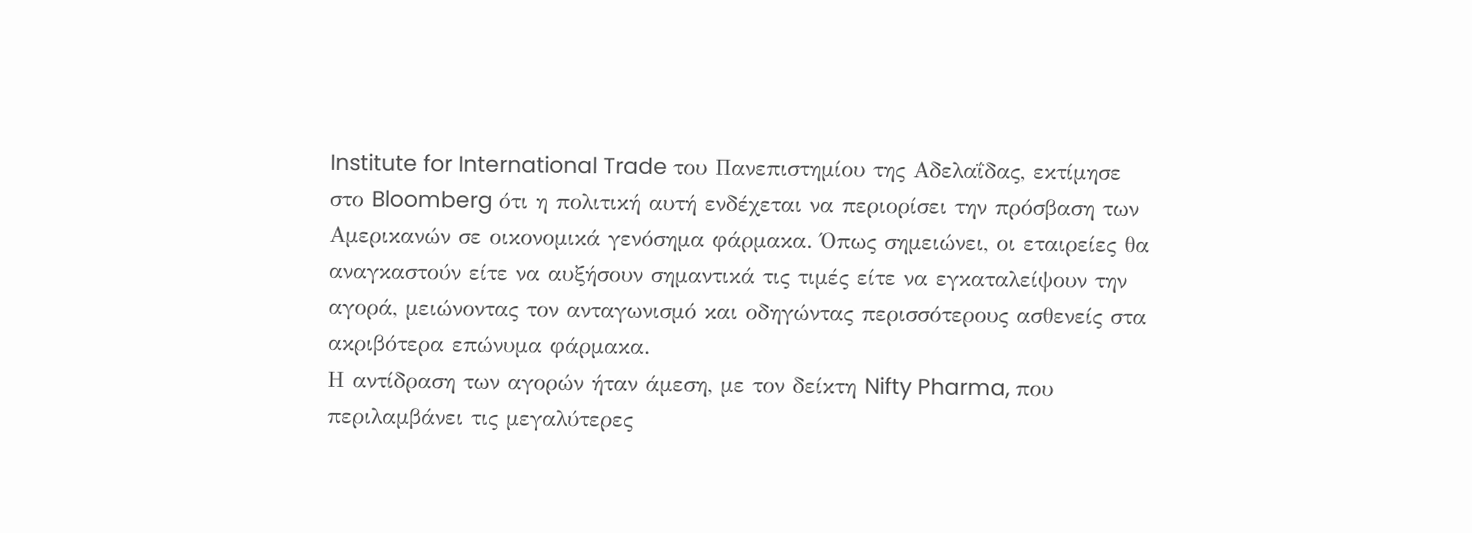Institute for International Trade του Πανεπιστημίου της Αδελαΐδας, εκτίμησε στο Bloomberg ότι η πολιτική αυτή ενδέχεται να περιορίσει την πρόσβαση των Αμερικανών σε οικονομικά γενόσημα φάρμακα. Όπως σημειώνει, οι εταιρείες θα αναγκαστούν είτε να αυξήσουν σημαντικά τις τιμές είτε να εγκαταλείψουν την αγορά, μειώνοντας τον ανταγωνισμό και οδηγώντας περισσότερους ασθενείς στα ακριβότερα επώνυμα φάρμακα.
Η αντίδραση των αγορών ήταν άμεση, με τον δείκτη Nifty Pharma, που περιλαμβάνει τις μεγαλύτερες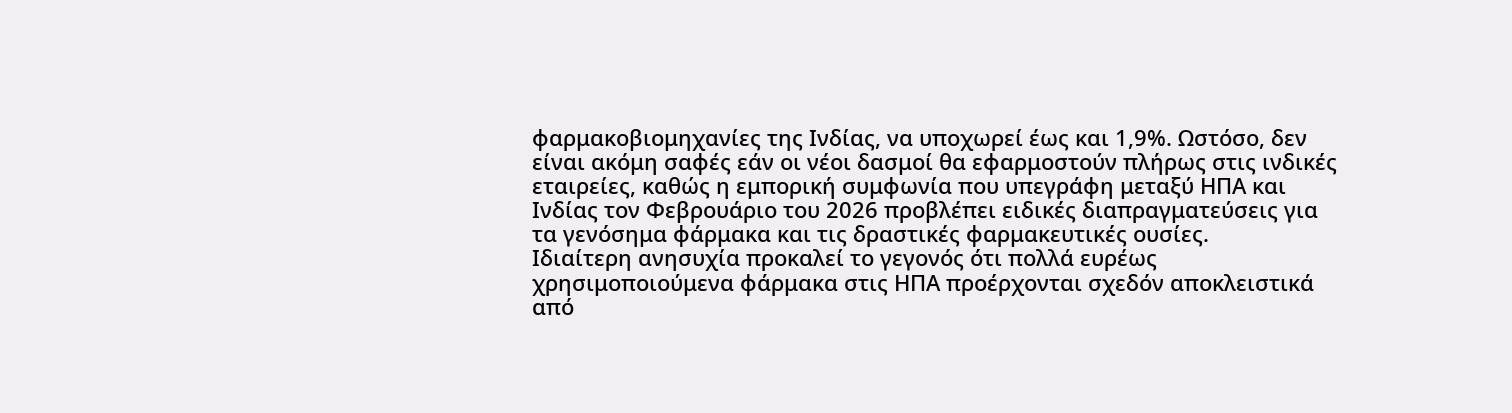φαρμακοβιομηχανίες της Ινδίας, να υποχωρεί έως και 1,9%. Ωστόσο, δεν είναι ακόμη σαφές εάν οι νέοι δασμοί θα εφαρμοστούν πλήρως στις ινδικές εταιρείες, καθώς η εμπορική συμφωνία που υπεγράφη μεταξύ ΗΠΑ και Ινδίας τον Φεβρουάριο του 2026 προβλέπει ειδικές διαπραγματεύσεις για τα γενόσημα φάρμακα και τις δραστικές φαρμακευτικές ουσίες.
Ιδιαίτερη ανησυχία προκαλεί το γεγονός ότι πολλά ευρέως χρησιμοποιούμενα φάρμακα στις ΗΠΑ προέρχονται σχεδόν αποκλειστικά από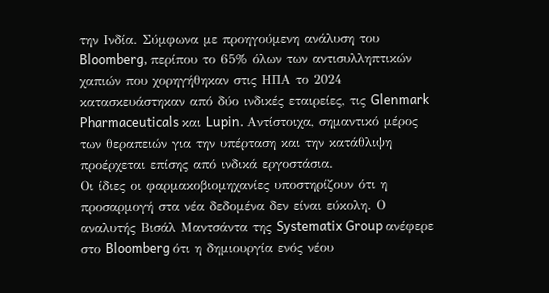την Ινδία. Σύμφωνα με προηγούμενη ανάλυση του Bloomberg, περίπου το 65% όλων των αντισυλληπτικών χαπιών που χορηγήθηκαν στις ΗΠΑ το 2024 κατασκευάστηκαν από δύο ινδικές εταιρείες, τις Glenmark Pharmaceuticals και Lupin. Αντίστοιχα, σημαντικό μέρος των θεραπειών για την υπέρταση και την κατάθλιψη προέρχεται επίσης από ινδικά εργοστάσια.
Οι ίδιες οι φαρμακοβιομηχανίες υποστηρίζουν ότι η προσαρμογή στα νέα δεδομένα δεν είναι εύκολη. Ο αναλυτής Βισάλ Μαντσάντα της Systematix Group ανέφερε στο Bloomberg ότι η δημιουργία ενός νέου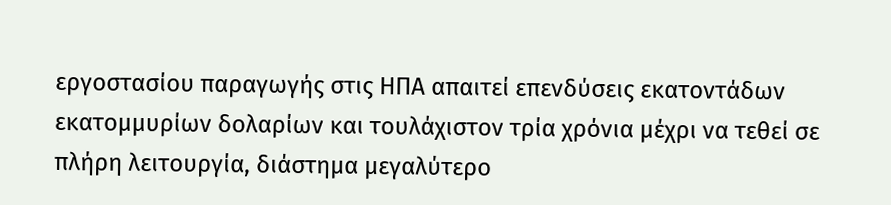εργοστασίου παραγωγής στις ΗΠΑ απαιτεί επενδύσεις εκατοντάδων εκατομμυρίων δολαρίων και τουλάχιστον τρία χρόνια μέχρι να τεθεί σε πλήρη λειτουργία, διάστημα μεγαλύτερο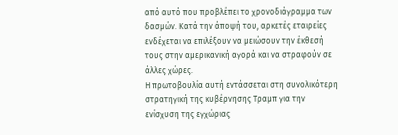από αυτό που προβλέπει το χρονοδιάγραμμα των δασμών. Κατά την άποψή του, αρκετές εταιρείες ενδέχεται να επιλέξουν να μειώσουν την έκθεσή τους στην αμερικανική αγορά και να στραφούν σε άλλες χώρες.
Η πρωτοβουλία αυτή εντάσσεται στη συνολικότερη στρατηγική της κυβέρνησης Τραμπ για την ενίσχυση της εγχώριας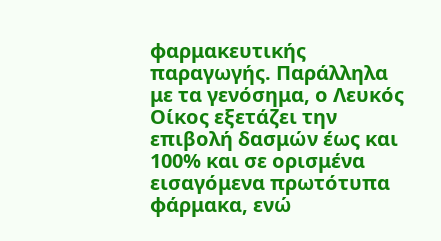φαρμακευτικής παραγωγής. Παράλληλα με τα γενόσημα, ο Λευκός Οίκος εξετάζει την επιβολή δασμών έως και 100% και σε ορισμένα εισαγόμενα πρωτότυπα φάρμακα, ενώ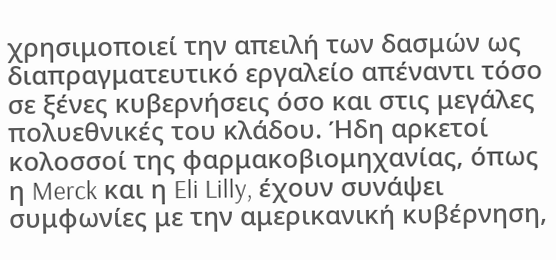χρησιμοποιεί την απειλή των δασμών ως διαπραγματευτικό εργαλείο απέναντι τόσο σε ξένες κυβερνήσεις όσο και στις μεγάλες πολυεθνικές του κλάδου. Ήδη αρκετοί κολοσσοί της φαρμακοβιομηχανίας, όπως η Merck και η Eli Lilly, έχουν συνάψει συμφωνίες με την αμερικανική κυβέρνηση,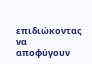επιδιώκοντας να αποφύγουν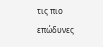τις πιο επώδυνες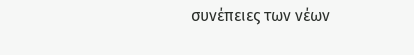συνέπειες των νέων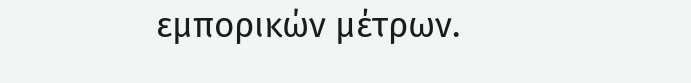εμπορικών μέτρων.